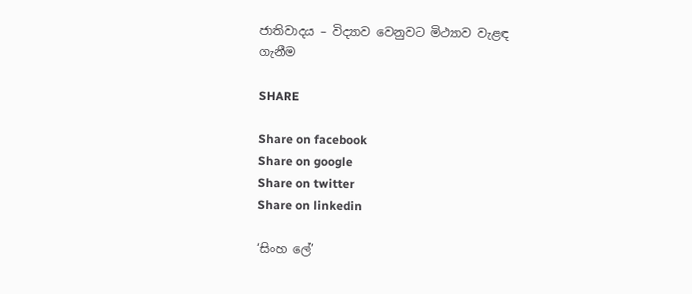ජාතිවාදය – විද්‍යාව වෙනුවට මිථ්‍යාව වැළඳ ගැනීම

SHARE

Share on facebook
Share on google
Share on twitter
Share on linkedin

‘සිංහ ලේ’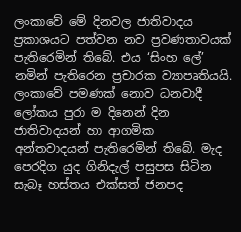ලංකාවේ මේ දිනවල ජාතිවාදය ප්‍රකාශයට පත්වන නව ප්‍රවණතාවයක් පැතිරෙමින් තිබේ. එය ‘සිංහ ලේ’ නමින් පැතිරෙන ප්‍රචාරක ව්‍යාපෘතියයි. ලංකාවේ පමණක් නොව ධනවාදී ලෝකය පුරා ම දිනෙන් දින ජාතිවාදයන් හා ආගමික අන්තවාදයන් පැතිරෙමින් තිබේ. මැද පෙරදිග යුද ගිනිදැල් පසුපස සිටින සැබෑ හස්තය එක්සත් ජනපද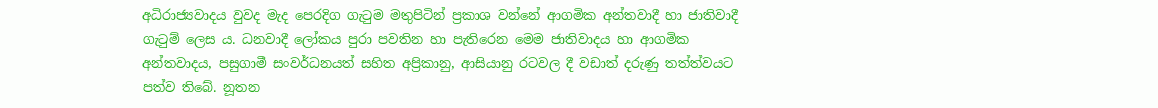අධිරාජ්‍යවාදය වුවද මැද පෙරදිග ගැටුම මතුපිටින් ප්‍රකාශ වන්නේ ආගමික අන්තවාදී හා ජාතිවාදී ගැටුම් ලෙස ය. ධනවාදී ලෝකය පුරා පවතින හා පැතිරෙන මෙම ජාතිවාදය හා ආගමික අන්තවාදය, පසුගාමී සංවර්ධනයත් සහිත අප්‍රිකානු, ආසියානු රටවල දී වඩාත් දරුණු තත්ත්වයට පත්ව තිබේ. නූතන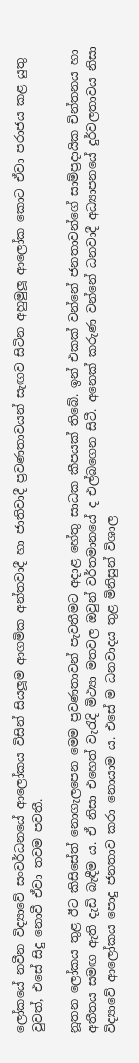ලෝකයේ නවීන විද්‍යාවේ සංවර්ධනයේ ආලෝකය විසින් සියලූම ආගමික අන්තවාදී හා ජාතිවාදී ප්‍රවණතාවයන් සැඟව සිටින අහුමුලූ ආලෝක කොට ඒවා පරාජය කළ යුතු වුවත්, එසේ සිදු නොවී ඒවා තවම පවතී.

නූතන ලෝකය තුළ ඊට කිසිසේත් නොගැලපෙන මෙම ප්‍රවණතාවන් පැවතීමට අදාළ හේතු සාධක කීපයක් තිබේ. ඉන් එකක් වන්නේ ජනතාවන්ගේ සාම්ප්‍රදායික චින්තනය හා අතීතය සමඟ ඇති දැඩි බැඳීම ය. ඒ නිසා එහෙත් වැරැදි මිථ්‍යා මතවල ඔවුන් වර්තමානයේ ද එල්බගෙන සිටී. අනෙක් කරුණ වන්නේ ධනවාදී අධ්‍යාපනයේ දුර්වලතාවය නිසා විද්‍යාවේ ආලෝකය පොදු ජනතාව කරා නොයාම ය. එසේ ම ධනවාදය තුළ මිනිසුන් විශාල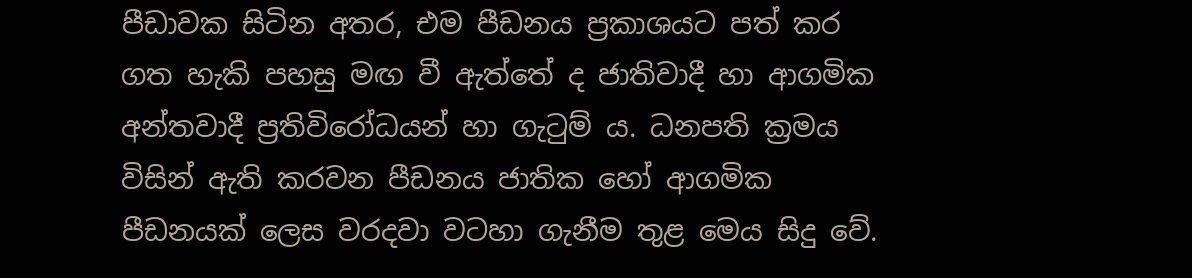පීඩාවක සිටින අතර, එම පීඩනය ප්‍රකාශයට පත් කර ගත හැකි පහසු මඟ වී ඇත්තේ ද ජාතිවාදී හා ආගමික අන්තවාදී ප්‍රතිවිරෝධයන් හා ගැටුම් ය. ධනපති ක්‍රමය විසින් ඇති කරවන පීඩනය ජාතික හෝ ආගමික පීඩනයක් ලෙස වරදවා වටහා ගැනීම තුළ මෙය සිදු වේ.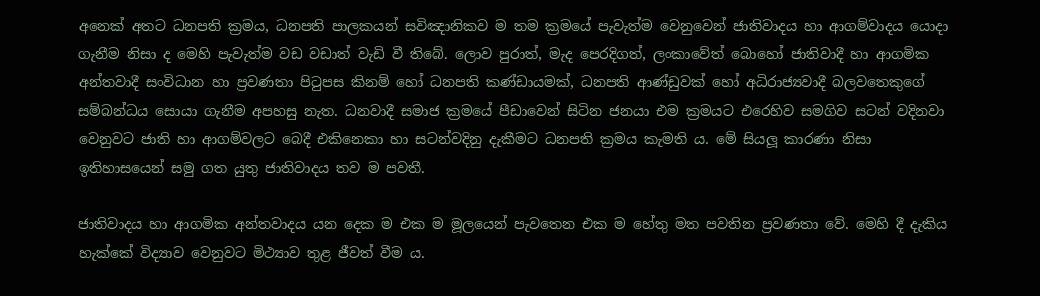අනෙක් අතට ධනපති ක්‍රමය, ධනපති පාලකයන් සවිඤානිකව ම තම ක්‍රමයේ පැවැත්ම වෙනුවෙන් ජාතිවාදය හා ආගම්වාදය යොදා ගැනීම නිසා ද මෙහි පැවැත්ම වඩ වඩාත් වැඩි වී තිබේ. ලොව පුරාත්, මැද පෙරදිගත්, ලංකාවේත් බොහෝ ජාතිවාදී හා ආගමික අන්තවාදී සංවිධාන හා ප්‍රවණතා පිටුපස කිනම් හෝ ධනපති කණ්ඩායමක්, ධනපති ආණ්ඩුවක් හෝ අධිරාජ්‍යවාදී බලවතෙකුගේ සම්බන්ධය සොයා ගැනීම අපහසු නැත. ධනවාදී සමාජ ක්‍රමයේ පීඩාවෙන් සිටින ජනයා එම ක්‍රමයට එරෙහිව සමගිව සටන් වදිනවා වෙනුවට ජාති හා ආගම්වලට බෙදී එකිනෙකා හා සටන්වදිනු දැකීමට ධනපති ක්‍රමය කැමති ය. මේ සියලූ කාරණා නිසා ඉතිහාසයෙන් සමු ගත යුතු ජාතිවාදය තව ම පවතී.

ජාතිවාදය හා ආගමික අන්තවාදය යන දෙක ම එක ම මූලයෙන් පැවතෙන එක ම හේතු මත පවතින ප්‍රවණතා වේ. මෙහි දී දැකිය හැක්කේ විද්‍යාව වෙනුවට මිථ්‍යාව තුළ ජීවත් වීම ය.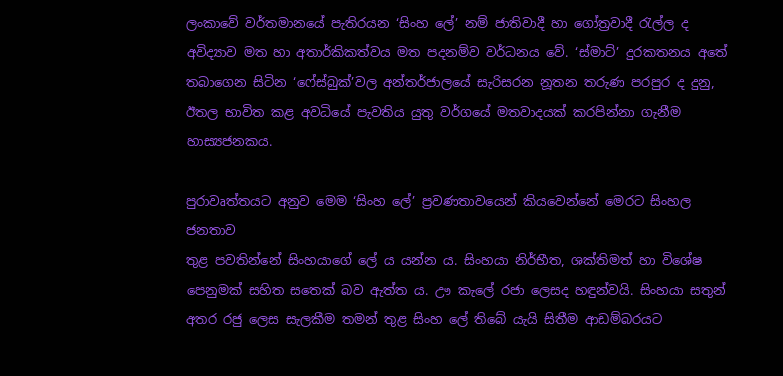ලංකාවේ වර්තමානයේ පැතිරයන ‘සිංහ ලේ’ නම් ජාතිවාදී හා ගෝත්‍රවාදී රැල්ල ද අවිද්‍යාව මත හා අතාර්කිකත්වය මත පදනම්ව වර්ධනය වේ. ‘ස්මාට්’ දුරකතනය අතේ තබාගෙන සිටින ‘ෆේස්බුක්’වල අන්තර්ජාලයේ සැරිසරන නූතන තරුණ පරපුර ද දුනු, ඊතල භාවිත කළ අවධියේ පැවතිය යුතු වර්ගයේ මතවාදයක් කරපින්නා ගැනීම හාස්‍යජනකය.

පුරාවෘත්තයට අනුව මෙම ‘සිංහ ලේ’ ප්‍රවණතාවයෙන් කියවෙන්නේ මෙරට සිංහල ජනතාව
තුළ පවතින්නේ සිංහයාගේ ලේ ය යන්න ය. සිංහයා නිර්භීත, ශක්තිමත් හා විශේෂ පෙනුමක් සහිත සතෙක් බව ඇත්ත ය. ඌ කැලේ රජා ලෙසද හඳුන්වයි. සිංහයා සතුන් අතර රජු ලෙස සැලකීම තමන් තුළ සිංහ ලේ තිබේ යැයි සිතීම ආඩම්බරයට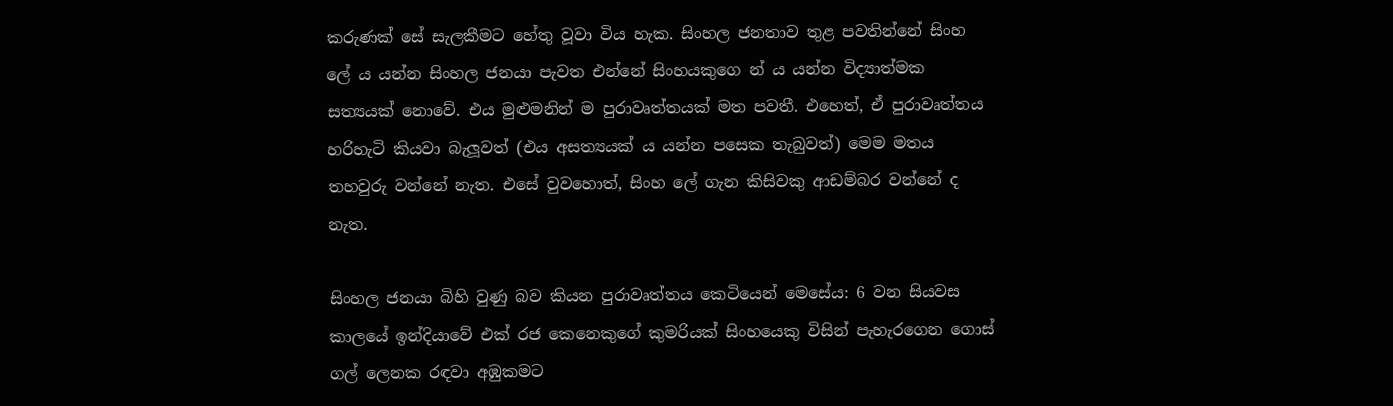කරුණක් සේ සැලකීමට හේතු වූවා විය හැක. සිංහල ජනතාව තුළ පවතින්නේ සිංහ ලේ ය යන්න සිංහල ජනයා පැවත එන්නේ සිංහයකුගෙ න් ය යන්න විද්‍යාත්මක සත්‍යයක් නොවේ. එය මුළුමනින් ම පුරාවෘත්තයක් මත පවතී. එහෙත්, ඒ පුරාවෘත්තය හරිහැටි කියවා බැලූවත් (එය අසත්‍යයක් ය යන්න පසෙක තැබුවත්) මෙම මතය තහවුරු වන්නේ නැත. එසේ වුවහොත්, සිංහ ලේ ගැන කිසිවකු ආඩම්බර වන්නේ ද නැත.

සිංහල ජනයා බිහි වුණු බව කියන පුරාවෘත්තය කෙටියෙන් මෙසේය: 6 වන සියවස කාලයේ ඉන්දියාවේ එක් රජ කෙනෙකුගේ කුමරියක් සිංහයෙකු විසින් පැහැරගෙන ගොස් ගල් ලෙනක රඳවා අඹුකමට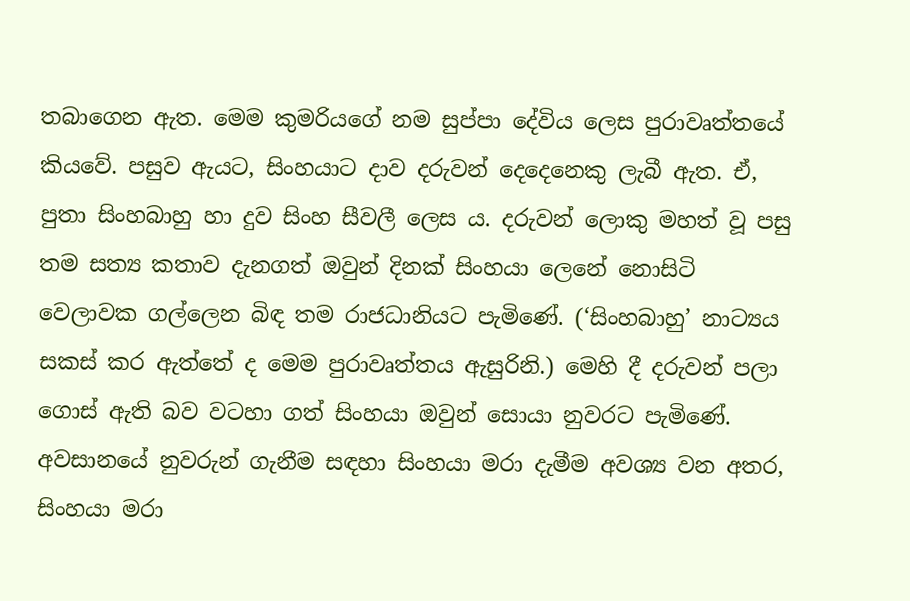තබාගෙන ඇත. මෙම කුමරියගේ නම සුප්පා දේවිය ලෙස පුරාවෘත්තයේ කියවේ. පසුව ඇයට, සිංහයාට දාව දරුවන් දෙදෙනෙකු ලැබී ඇත. ඒ, පුතා සිංහබාහු හා දුව සිංහ සීවලී ලෙස ය. දරුවන් ලොකු මහත් වූ පසු තම සත්‍ය කතාව දැනගත් ඔවුන් දිනක් සිංහයා ලෙනේ නොසිටි වෙලාවක ගල්ලෙන බිඳ තම රාජධානියට පැමිණේ. (‘සිංහබාහු’ නාට්‍යය සකස් කර ඇත්තේ ද මෙම පුරාවෘත්තය ඇසුරිනි.) මෙහි දී දරුවන් පලා ගොස් ඇති බව වටහා ගත් සිංහයා ඔවුන් සොයා නුවරට පැමිණේ. අවසානයේ නුවරුන් ගැනීම සඳහා සිංහයා මරා දැමීම අවශ්‍ය වන අතර, සිංහයා මරා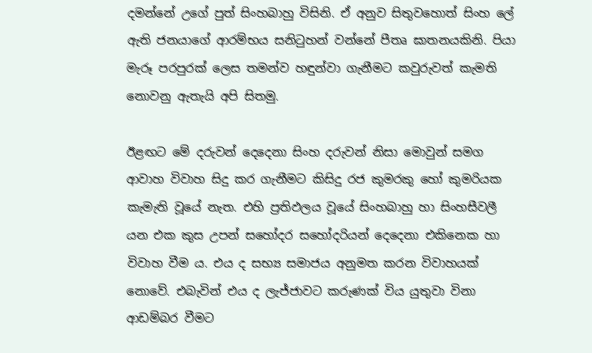දමන්නේ උගේ පුත් සිංහබාහු විසිනි. ඒ අනුව සිතුවහොත් සිංහ ලේ ඇති ජනයාගේ ආරම්භය සනිටුහන් වන්නේ පීතෘ ඝාතනයකිනි. පියා මැරූ පරපුරක් ලෙස තමන්ව හඳුන්වා ගැනීමට කවුරුවත් කැමති නොවනු ඇතැයි අපි සිතමු.

ඊළඟට මේ දරුවන් දෙදෙනා සිංහ දරුවන් නිසා මොවුන් සමග ආවාහ විවාහ සිදු කර ගැනීමට කිසිදු රජ කුමරකු හෝ කුමරියක කැමැති වූයේ නැත. එහි ප්‍රතිඵලය වූයේ සිංහබාහු හා සිංහසීවලී යන එක කුස උපන් සහෝදර සහෝදරියන් දෙදෙනා එකිනෙක හා විවාහ වීම ය. එය ද සභ්‍ය සමාජය අනුමත කරන විවාහයක් නොවේ. එබැවින් එය ද ලැජ්ජාවට කරුණක් විය යුතුවා විනා ආඩම්බර වීමට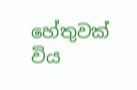හේතුවක් විය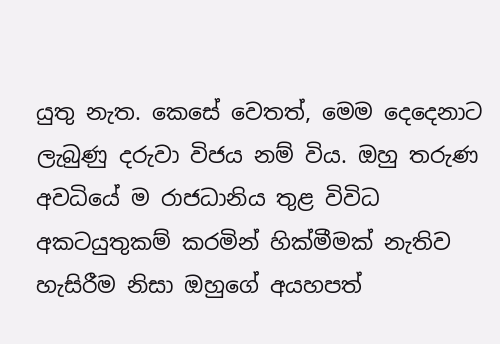යුතු නැත. කෙසේ වෙතත්, මෙම දෙදෙනාට ලැබුණු දරුවා විජය නම් විය. ඔහු තරුණ අවධියේ ම රාජධානිය තුළ විවිධ අකටයුතුකම් කරමින් හික්මීමක් නැතිව හැසිරීම නිසා ඔහුගේ අයහපත්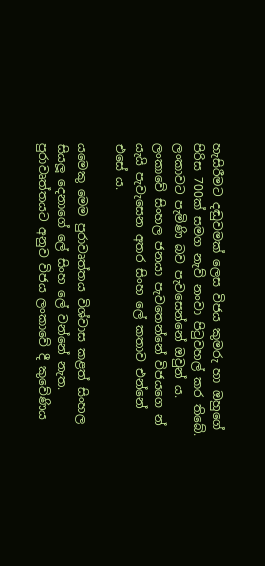හැසිරීමට දඬුවමක් ලෙස විජය කුමරු හා ඔහුගේ පිරිස 700ක් සමග නැව් නංවා පිටුවහල් කර තිබේ. ලංකාවට පැමිණි බව පැවසෙන්නේ ඔවුන් ය. ලංකාවේ සිංහල ජනයා පැවතෙන්නේ විජයගෙ න් යැයි පැවැසෙන අතර සිංහ ලේ කතාව එන්නේ එසේ ය.

යමෙකු මෙම පුරාවෘත්තය විශ්වාස කළත් සිංහල සියලූ දෙනාගේ ලේ සිංහ ලේ වන්නේ නැත. පුරාවෘත්තයට අනුව විජය ලංකාවේ දී කුවේණිය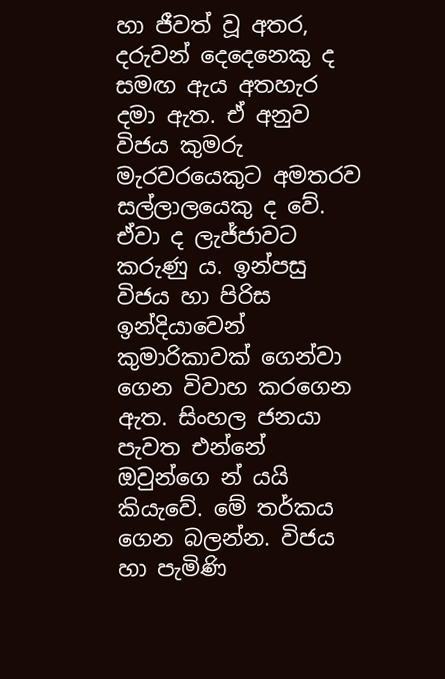හා ජීවත් වූ අතර, දරුවන් දෙදෙනෙකු ද සමඟ ඇය අතහැර දමා ඇත. ඒ අනුව විජය කුමරු මැරවරයෙකුට අමතරව සල්ලාලයෙකු ද වේ. ඒවා ද ලැජ්ජාවට කරුණු ය. ඉන්පසු විජය හා පිරිස ඉන්දියාවෙන් කුමාරිකාවක් ගෙන්වා ගෙන විවාහ කරගෙන ඇත. සිංහල ජනයා පැවත එන්නේ ඔවුන්ගෙ න් යයි කියැවේ. මේ තර්කය ගෙන බලන්න. විජය හා පැමිණි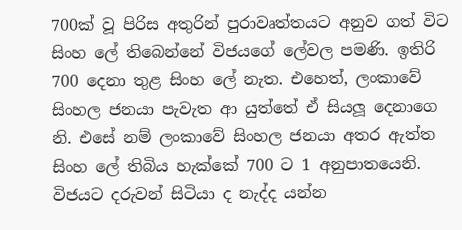700ක් වූ පිරිස අතුරින් පුරාවෘත්තයට අනුව ගත් විට සිංහ ලේ තිබෙන්නේ විජයගේ ලේවල පමණි. ඉතිරි 700 දෙනා තුළ සිංහ ලේ නැත. එහෙත්, ලංකාවේ සිංහල ජනයා පැවැත ආ යුත්තේ ඒ සියලූ දෙනාගෙ නි. එසේ නම් ලංකාවේ සිංහල ජනයා අතර ඇත්ත සිංහ ලේ තිබිය හැක්කේ 700 ට 1 අනුපාතයෙනි. විජයට දරුවන් සිටියා ද නැද්ද යන්න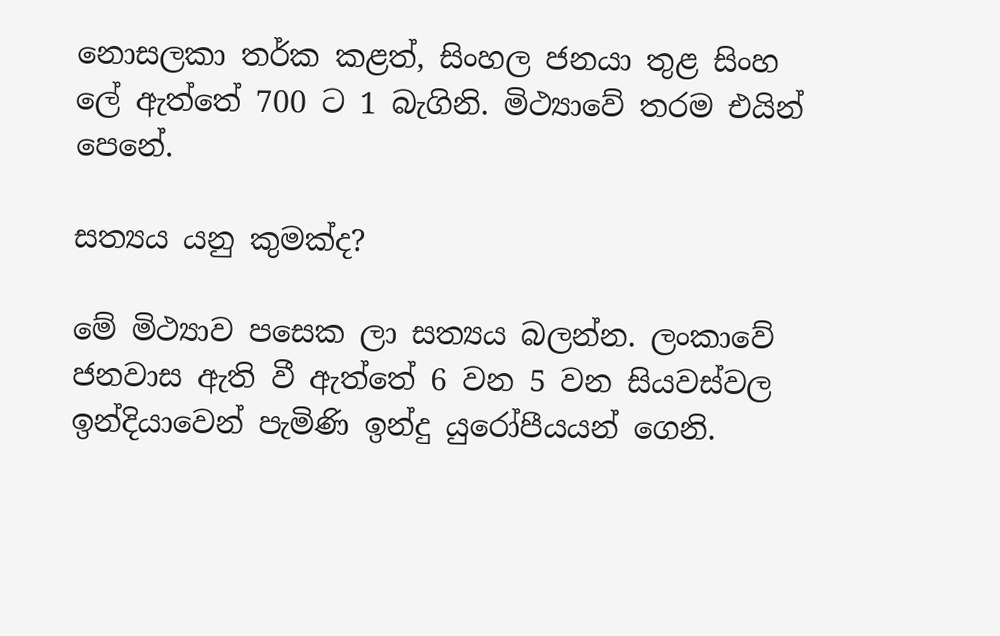නොසලකා තර්ක කළත්, සිංහල ජනයා තුළ සිංහ ලේ ඇත්තේ 700 ට 1 බැගිනි. මිථ්‍යාවේ තරම එයින් පෙනේ.

සත්‍යය යනු කුමක්ද?

මේ මිථ්‍යාව පසෙක ලා සත්‍යය බලන්න. ලංකාවේ ජනවාස ඇති වී ඇත්තේ 6 වන 5 වන සියවස්වල ඉන්දියාවෙන් පැමිණි ඉන්දු යුරෝපීයයන් ගෙනි.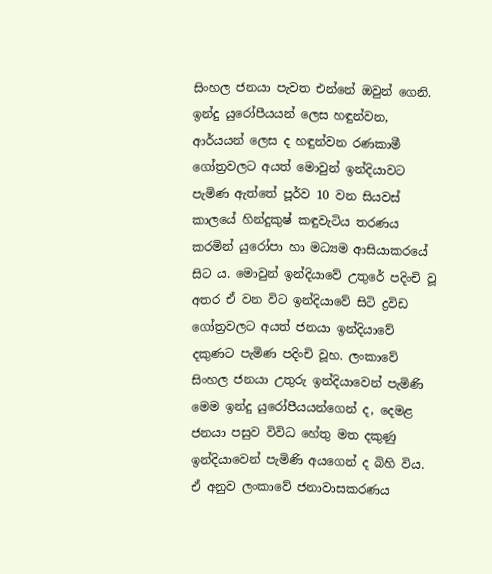සිංහල ජනයා පැවත එන්නේ ඔවුන් ගෙනි. ඉන්දු යුරෝපීයයන් ලෙස හඳුන්වන, ආර්යයන් ලෙස ද හඳුන්වන රණකාමී ගෝත්‍රවලට අයත් මොවුන් ඉන්දියාවට පැමිණ ඇත්තේ පූර්ව 10 වන සියවස් කාලයේ හින්දුකුෂ් කඳුවැටිය තරණය කරමින් යුරෝපා හා මධ්‍යම ආසියාකරයේ සිට ය. මොවුන් ඉන්දියාවේ උතුරේ පදිංචි වූ අතර ඒ වන විට ඉන්දියාවේ සිටි ද්‍රවිඩ ගෝත්‍රවලට අයත් ජනයා ඉන්දියාවේ දකුණට පැමිණ පදිංචි වූහ. ලංකාවේ සිංහල ජනයා උතුරු ඉන්දියාවෙන් පැමිණි මෙම ඉන්දු යුරෝපීයයන්ගෙන් ද, දෙමළ ජනයා පසුව විවිධ හේතු මත දකුණු ඉන්දියාවෙන් පැමිණි අයගෙන් ද බිහි විය. ඒ අනුව ලංකාවේ ජනාවාසකරණය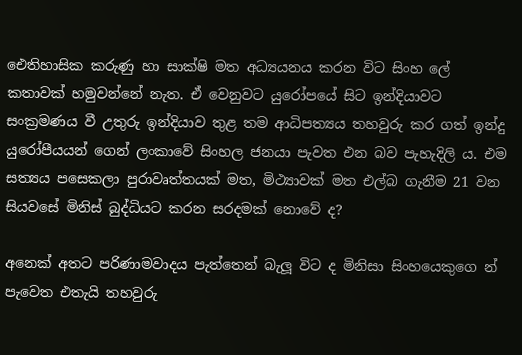ඓතිහාසික කරුණු හා සාක්ෂි මත අධ්‍යයනය කරන විට සිංහ ලේ කතාවක් හමුවන්නේ නැත. ඒ වෙනුවට යුරෝපයේ සිට ඉන්දියාවට සංක්‍රමණය වී උතුරු ඉන්දියාව තුළ තම ආධිපත්‍යය තහවුරු කර ගත් ඉන්දු යුරෝපීයයන් ගෙන් ලංකාවේ සිංහල ජනයා පැවත එන බව පැහැදිලි ය. එම සත්‍යය පසෙකලා පුරාවෘත්තයක් මත, මිථ්‍යාවක් මත එල්බ ගැනීම 21 වන සියවසේ මිනිස් බුද්ධියට කරන සරදමක් නොවේ ද?

අනෙක් අතට පරිණාමවාදය පැත්තෙන් බැලූ විට ද මිනිසා සිංහයෙකුගෙ න් පැවෙත එතැයි තහවුරු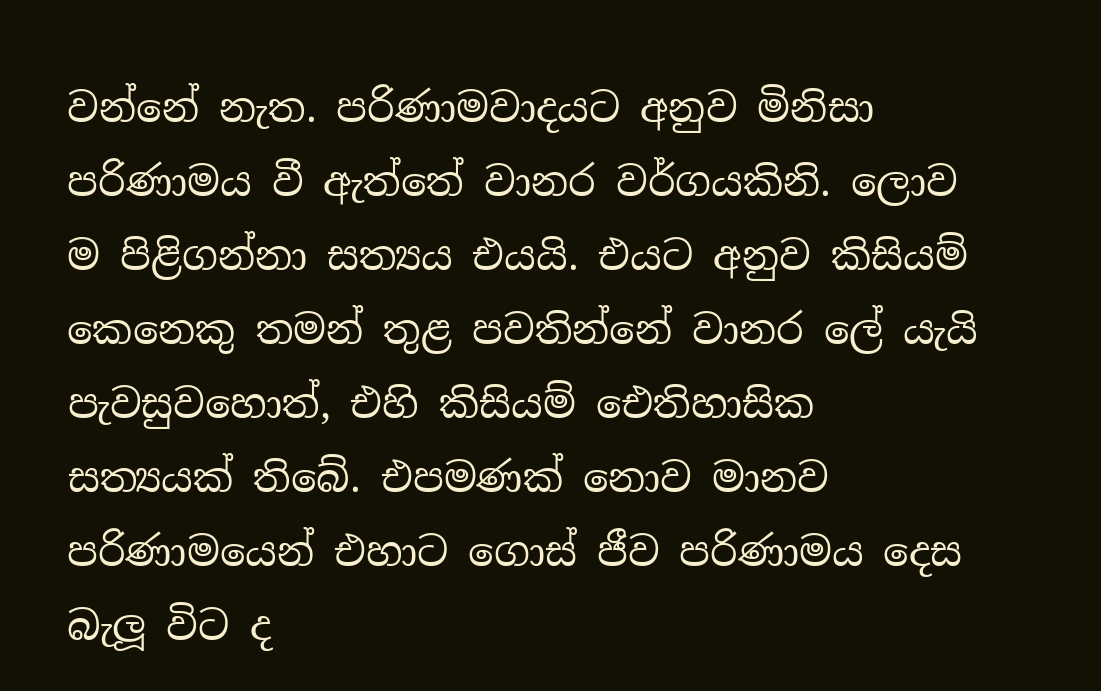වන්නේ නැත. පරිණාමවාදයට අනුව මිනිසා පරිණාමය වී ඇත්තේ වානර වර්ගයකිනි. ලොව ම පිළිගන්නා සත්‍යය එයයි. එයට අනුව කිසියම් කෙනෙකු තමන් තුළ පවතින්නේ වානර ලේ යැයි පැවසුවහොත්, එහි කිසියම් ඓතිහාසික සත්‍යයක් තිබේ. එපමණක් නොව මානව පරිණාමයෙන් එහාට ගොස් ජීව පරිණාමය දෙස බැලූ විට ද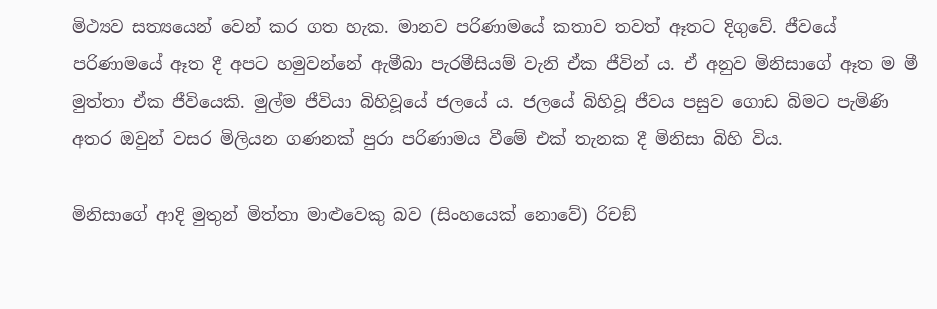මිථ්‍යව සත්‍යයෙන් වෙන් කර ගත හැක. මානව පරිණාමයේ කතාව තවත් ඈතට දිගුවේ. ජීවයේ පරිණාමයේ ඈත දී අපට හමුවන්නේ ඇමීබා පැරමීසියම් වැනි ඒක ජීවින් ය. ඒ අනුව මිනිසාගේ ඈත ම මී මුත්තා ඒක ජීවියෙකි. මුල්ම ජීවියා බිහිවූයේ ජලයේ ය. ජලයේ බිහිවූ ජීවය පසුව ගොඩ බිමට පැමිණි අතර ඔවුන් වසර මිලියන ගණනක් පුරා පරිණාමය වීමේ එක් තැනක දී මිනිසා බිහි විය.

මිනිසාගේ ආදි මුතුන් මිත්තා මාළුවෙකු බව (සිංහයෙක් නොවේ) රිචඞ්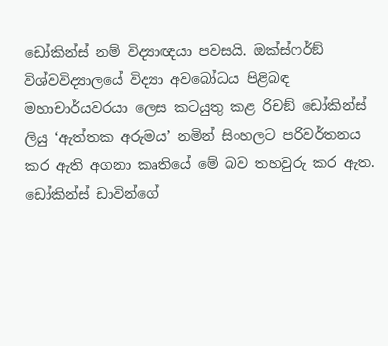ඩෝකින්ස් නම් විද්‍යාඥයා පවසයි. ඔක්ස්ෆර්ඞ් විශ්වවිද්‍යාලයේ විද්‍යා අවබෝධය පිළිබඳ මහාචාර්යවරයා ලෙස කටයුතු කළ රිචඞ් ඩෝකින්ස් ලියු ‘ඇත්තක අරුමය’ නමින් සිංහලට පරිවර්තනය කර ඇති අගනා කෘතියේ මේ බව තහවුරු කර ඇත. ඩෝකින්ස් ඩාවින්ගේ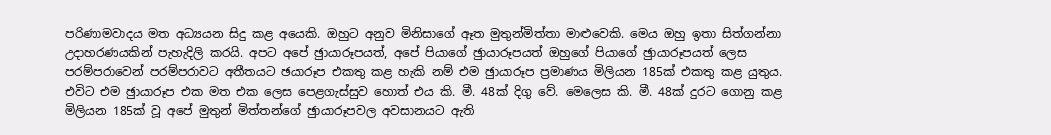පරිණාමවාදය මත අධ්‍යයන සිදු කළ අයෙකි. ඔහුට අනුව මිනිසාගේ ඈත මුතුන්මිත්තා මාළුවෙකි. මෙය ඔහු ඉතා සිත්ගන්නා උදාහරණයකින් පැහැදිලි කරයි. අපට අපේ ඡුායාරූපයත්, අපේ පියාගේ ඡුායාරූපයත් ඔහුගේ පියාගේ ඡුායාරූපයත් ලෙස පරම්පරාවෙන් පරම්පරාවට අතීතයට ඡයාරූප එකතු කළ හැකි නම් එම ඡුායාරූප ප්‍රමාණය මිලියන 185ක් එකතු කළ යුතුය. එවිට එම ඡුායාරූප එක මත එක ලෙස පෙළගැස්සුව හොත් එය කි. මී. 48ක් දිගු වේ. මෙලෙස කි. මී. 48ක් දුරට ගොනු කළ මිලියන 185ක් වූ අපේ මුතුන් මිත්තන්ගේ ඡුායාරූපවල අවසානයට ඇති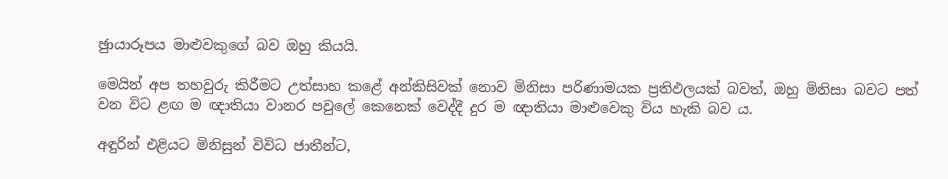ඡුායාරූපය මාළුවකුගේ බව ඔහු කියයි.

මෙයින් අප තහවුරු කිරීමට උත්සාහ කළේ අන්කිසිවක් නොව මිනිසා පරිණාමයක ප්‍රතිඵලයක් බවත්, ඔහු මිනිසා බවට පත් වන විට ළඟ ම ඥාතියා වානර පවුලේ කෙනෙක් වෙද්දී දුර ම ඥාතියා මාළුවෙකු විය හැකි බව ය.

අඳුරින් එළියට මිනිසුන් විවිධ ජාතීන්ට,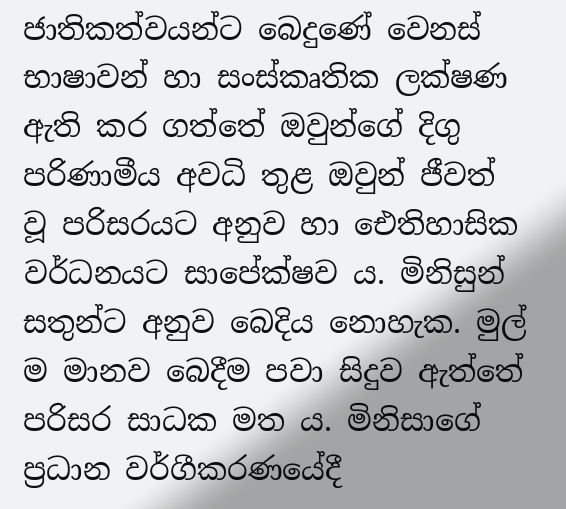ජාතිකත්වයන්ට බෙදුණේ වෙනස් භාෂාවන් හා සංස්කෘතික ලක්ෂණ ඇති කර ගත්තේ ඔවුන්ගේ දිගු පරිණාමීය අවධි තුළ ඔවුන් ජීවත් වූ පරිසරයට අනුව හා ඓතිහාසික වර්ධනයට සාපේක්ෂව ය. මිනිසුන් සතුන්ට අනුව බෙදිය නොහැක. මුල් ම මානව බෙදීම පවා සිදුව ඇත්තේ පරිසර සාධක මත ය. මිනිසාගේ ප්‍රධාන වර්ගීකරණයේදී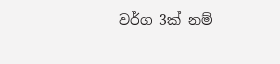වර්ග 3ක් නම්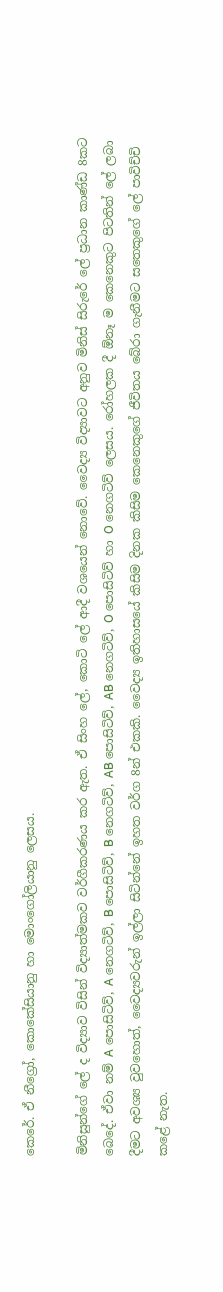කෙරේ. ඒ නීග්‍රෝ, කොකේසියානු හා මොංගෝලියානු ලෙසය.

මිනිසුන්ගේ ලේ ද විද්‍යාව විසින් විද්‍යාත්මකව වර්ගීකරණය කර ඇත. ඒ සිංහ ලේ, කොටි ලේ ආදී වශයෙන් නොවේ. වෛද්‍ය විද්‍යාවට අනුව මිනිස් සිරුරේ ලේ ප්‍රධාන කාණ්ඩ 8කට බෙදේ. ඒවා නම් A පොසිටිව්, A නෙගටිව්, B පොසිටිව්, B නෙගටිව්, AB පොසිටිව්, AB නෙගටිව්, O පොසිටිව් හා O නෙගටිව් ලෙසය. රෝහලක දී ඕනෑ ම කෙනෙකුට පිටතින් ලේ ලබා දීමට අවශ්‍ය වුවහොත්, වෛද්‍යවරුන් ඉල්ලා සිටින්නේ ඉහත වර්ග 8න් එකකි. වෛද්‍ය ඉතිහාසයේ කිසිම දිනක කිසිම කෙනෙකුගේ ජීවිතය බේරා ගැනීමට සතෙකුගේ ලේ පාවිච්චි කළේ නැත.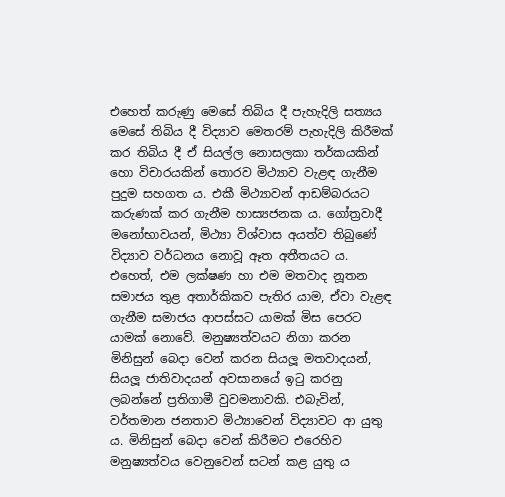එහෙත් කරුණු මෙසේ තිබිය දී පැහැදිලි සත්‍යය මෙසේ තිබිය දී විද්‍යාව මෙතරම් පැහැදිලි කිරීමක් කර තිබිය දී ඒ සියල්ල නොසලකා තර්කයකින් හො විචාරයකින් තොරව මිථ්‍යාව වැළඳ ගැනීම පුදුම සහගත ය. එකී මිථ්‍යාවන් ආඩම්බරයට කරුණක් කර ගැනීම හාස්‍යජනක ය. ගෝත්‍රවාදී මනෝභාවයන්, මිථ්‍යා විශ්වාස අයත්ව තිබුණේ විද්‍යාව වර්ධනය නොවූ ඈත අතීතයට ය. එහෙත්, එම ලක්ෂණ හා එම මතවාද නූතන සමාජය තුළ අතාර්කිකව පැතිර යාම, ඒවා වැළඳ ගැනීම සමාජය ආපස්සට යාමක් මිස පෙරට යාමක් නොවේ. මනුෂ්‍යත්වයට නිගා කරන මිනිසුන් බෙදා වෙන් කරන සියලූ මතවාදයන්, සියලූ ජාතිවාදයන් අවසානයේ ඉටු කරනු ලබන්නේ ප්‍රතිගාමී වුවමනාවකි. එබැවින්, වර්තමාන ජනතාව මිථ්‍යාවෙන් විද්‍යාවට ආ යුතු ය. මිනිසුන් බෙදා වෙන් කිරීමට එරෙහිව මනුෂ්‍යත්වය වෙනුවෙන් සටන් කළ යුතු ය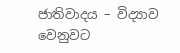ජාතිවාදය – විද්‍යාව වෙනුවට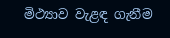මිථ්‍යාව වැළඳ ගැනීම